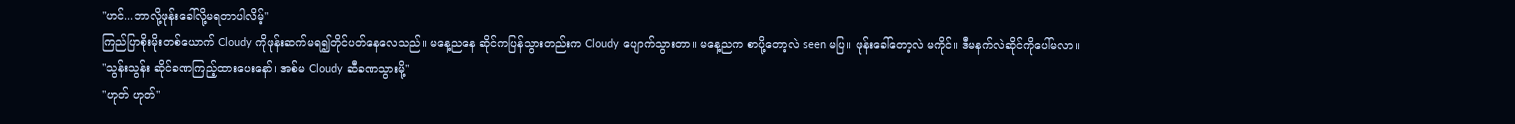"ဟင်...ဘာလို့ဖုန်းခေါ်လို့မရတာပါလိမ့်"
ကြည်ပြာစိုးမိုးတစ်ယောက် Cloudy ကိုဖုန်းဆက်မရ၍တိုင်ပတ်နေလေသည်။ မနေ့ညနေ ဆိုင်ကပြန်သွားတည်းက Cloudy ပျောက်သွားတာ။ မနေ့ညက စာပို့တော့လဲ seen မပြ။ ဖုန်းခေါ်တော့လဲ မကိုင်။ ဒီမနက်လဲဆိုင်ကိုပေါ်မလာ။
"သွန်းသွန်း ဆိုင်ခဏကြည့်ထားပေးနော်၊ အစ်မ Cloudy ဆီခဏသွားမို့"
"ဟုတ် ဟုတ်"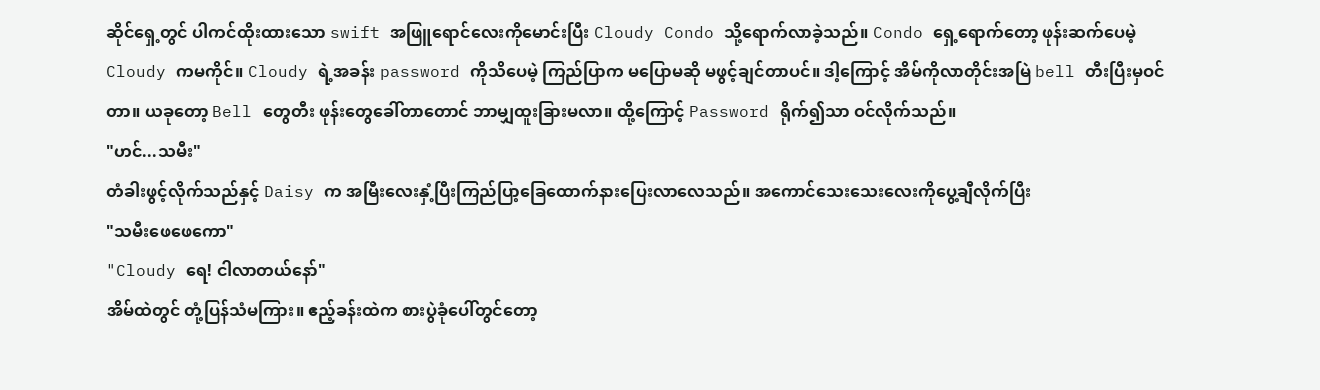ဆိုင်ရှေ့တွင် ပါကင်ထိုးထားသော swift အဖြူရောင်လေးကိုမောင်းပြီး Cloudy Condo သို့ရောက်လာခဲ့သည်။ Condo ရှေ့ရောက်တော့ ဖုန်းဆက်ပေမဲ့ Cloudy ကမကိုင်။ Cloudy ရဲ့အခန်း password ကိုသိပေမဲ့ ကြည်ပြာက မပြောမဆို မဖွင့်ချင်တာပင်။ ဒါ့ကြောင့် အိမ်ကိုလာတိုင်းအမြဲ bell တီးပြီးမှဝင်တာ။ ယခုတော့ Bell တွေတီး ဖုန်းတွေခေါ်တာတောင် ဘာမျှထူးခြားမလာ။ ထို့ကြောင့် Password ရိုက်၍သာ ဝင်လိုက်သည်။
"ဟင်...သမီး"
တံခါးဖွင့်လိုက်သည်နှင့် Daisy က အမြီးလေးနှံ့ပြီးကြည်ပြာ့ခြေထောက်နားပြေးလာလေသည်။ အကောင်သေးသေးလေးကိုပွေ့ချီလိုက်ပြီး
"သမီးဖေဖေကော"
"Cloudy ရေ! ငါလာတယ်နော်"
အိမ်ထဲတွင် တုံ့ပြန်သံမကြား။ ဧည့်ခန်းထဲက စားပွဲခုံပေါ်တွင်တော့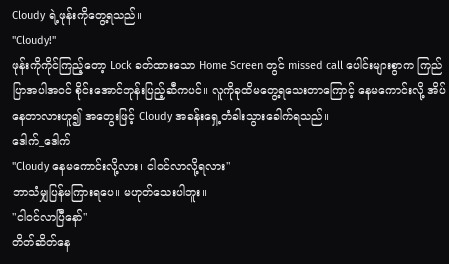Cloudy ရဲ့ဖုန်းကိုတွေ့ရသည်။
"Cloudy!"
ဖုန်းကိုကိုင်ကြည့်တော့ Lock ခတ်ထားသော Home Screen တွင် missed call ပေါင်းများစွာက ကြည်ပြာအပါအဝင် စိုင်းအောင်ဘုန်းပြည့်ဆီကပင်။ လူကိုခုထိမတွေ့ရသေးတာကြောင့် နေမကောင်းလို့ အိပ်နေတာလားဟူ၍ အတွေးဖြင့် Cloudy အခန်းရှေ့တံခါးသွားခေါက်ရသည်။
ဒေါက်_ဒေါက်
"Cloudy နေမကောင်းလို့လား၊ ငါဝင်လာလို့ရလား"
ဘာသံမျှပြန်မကြားရပေ။ မဟုတ်သေးပါဘူး။
"ငါဝင်လာပြီနော်"
တိတ်ဆိတ်နေ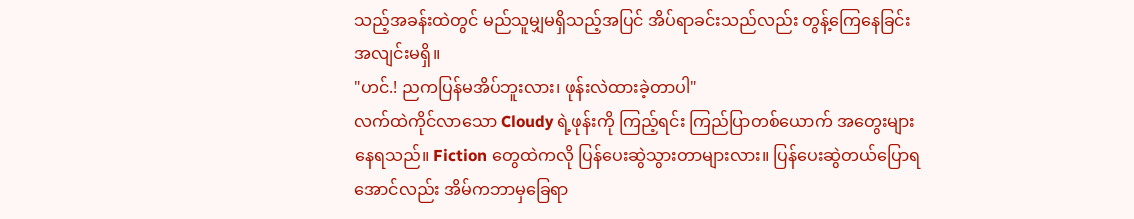သည့်အခန်းထဲတွင် မည်သူမျှမရှိသည့်အပြင် အိပ်ရာခင်းသည်လည်း တွန့်ကြေနေခြင်းအလျင်းမရှိ။
"ဟင်.! ညကပြန်မအိပ်ဘူးလား၊ ဖုန်းလဲထားခဲ့တာပါ"
လက်ထဲကိုင်လာသော Cloudy ရဲ့ဖုန်းကို ကြည့်ရင်း ကြည်ပြာတစ်ယောက် အတွေးများနေရသည်။ Fiction တွေထဲကလို ပြန်ပေးဆွဲသွားတာများလား။ ပြန်ပေးဆွဲတယ်ပြောရအောင်လည်း အိမ်ကဘာမှခြေရာ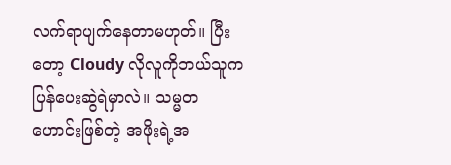လက်ရာပျက်နေတာမဟုတ်။ ပြီးတော့ Cloudy လိုလူကိုဘယ်သူက ပြန်ပေးဆွဲရဲမှာလဲ။ သမ္မတဟောင်းဖြစ်တဲ့ အဖိုးရဲ့အ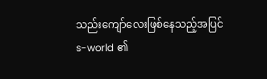သည်းကျော်လေးဖြစ်နေသည့်အပြင်
s-world ၏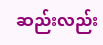ဆည်းလည်း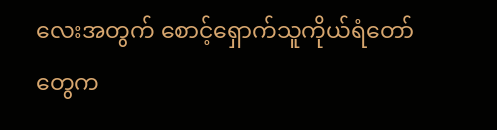လေးအတွက် စောင့်ရှောက်သူကိုယ်ရံတော်တွေက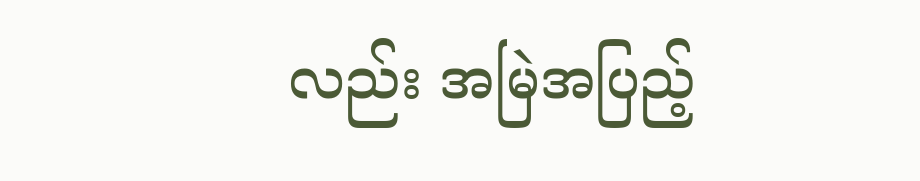လည်း အမြဲအပြည့်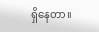ရှိနေတာ။